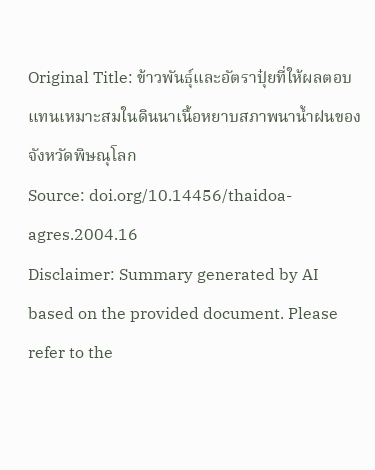Original Title: ข้าวพันธุ์และอัตราปุ๋ยที่ให้ผลตอบแทนเหมาะสมในดินนาเนื้อหยาบสภาพนาน้ำฝนของจังหวัดพิษณุโลก
Source: doi.org/10.14456/thaidoa-agres.2004.16
Disclaimer: Summary generated by AI based on the provided document. Please refer to the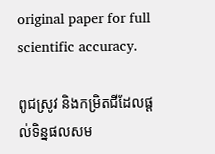original paper for full scientific accuracy.

ពូជស្រូវ និងកម្រិតជីដែលផ្តល់ទិន្នផលសម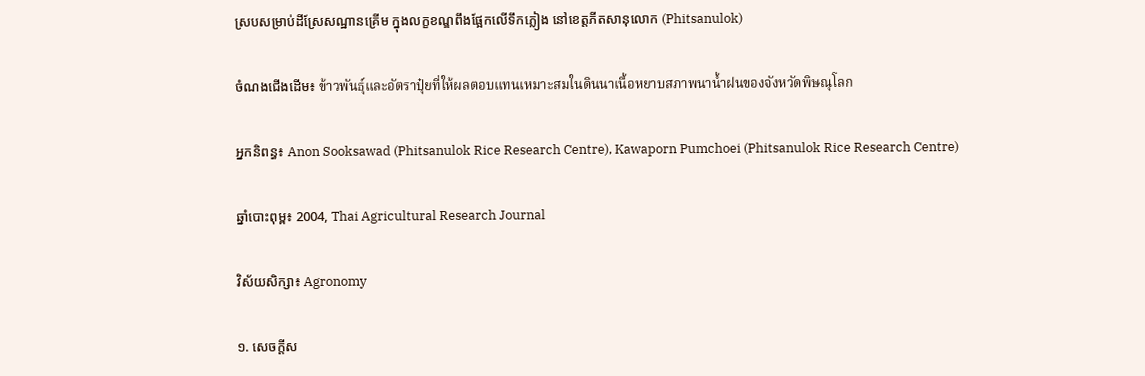ស្របសម្រាប់ដីស្រែសណ្ឋានគ្រើម ក្នុងលក្ខខណ្ឌពឹងផ្អែកលើទឹកភ្លៀង នៅខេត្តភីតសានុលោក (Phitsanulok)

ចំណងជើងដើម៖ ข้าวพันธุ์และอัตราปุ๋ยที่ให้ผลตอบแทนเหมาะสมในดินนาเนื้อหยาบสภาพนาน้ำฝนของจังหวัดพิษณุโลก

អ្នកនិពន្ធ៖ Anon Sooksawad (Phitsanulok Rice Research Centre), Kawaporn Pumchoei (Phitsanulok Rice Research Centre)

ឆ្នាំបោះពុម្ព៖ 2004, Thai Agricultural Research Journal

វិស័យសិក្សា៖ Agronomy

១. សេចក្តីស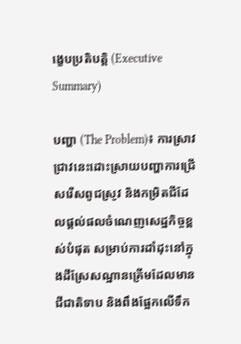ង្ខេបប្រតិបត្តិ (Executive Summary)

បញ្ហា (The Problem)៖ ការស្រាវជ្រាវនេះដោះស្រាយបញ្ហាការជ្រើសរើសពូជស្រូវ និងកម្រិតជីដែលផ្តល់ផលចំណេញសេដ្ឋកិច្ចខ្ពស់បំផុត សម្រាប់ការដាំដុះនៅក្នុងដីស្រែសណ្ឋានគ្រើមដែលមានជីជាតិទាប និងពឹងផ្អែកលើទឹក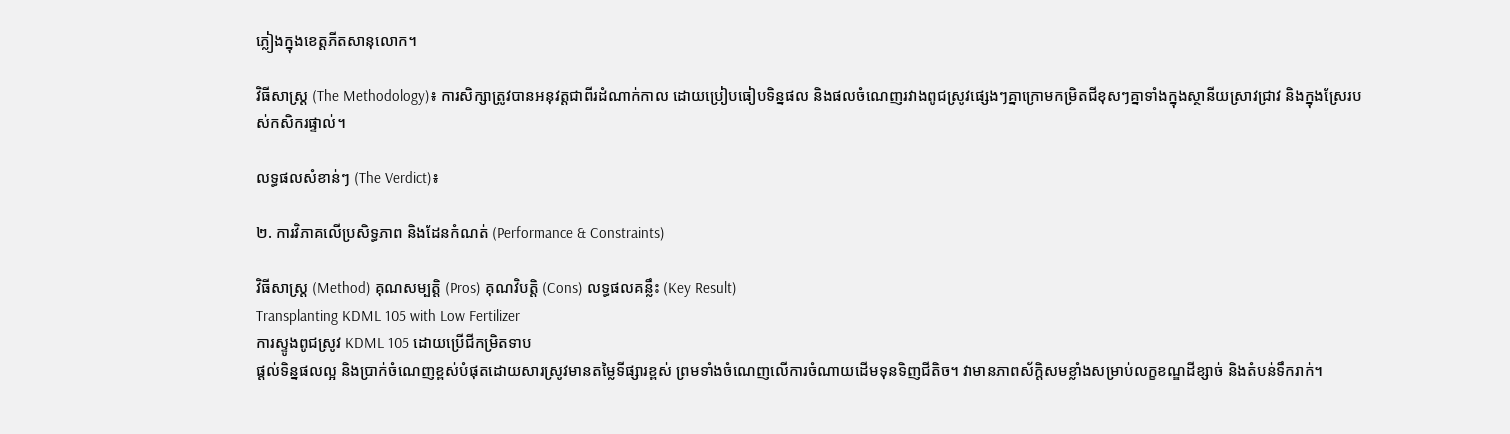ភ្លៀងក្នុងខេត្តភីតសានុលោក។

វិធីសាស្ត្រ (The Methodology)៖ ការសិក្សាត្រូវបានអនុវត្តជាពីរដំណាក់កាល ដោយប្រៀបធៀបទិន្នផល និងផលចំណេញរវាងពូជស្រូវផ្សេងៗគ្នាក្រោមកម្រិតជីខុសៗគ្នាទាំងក្នុងស្ថានីយស្រាវជ្រាវ និងក្នុងស្រែរបស់កសិករផ្ទាល់។

លទ្ធផលសំខាន់ៗ (The Verdict)៖

២. ការវិភាគលើប្រសិទ្ធភាព និងដែនកំណត់ (Performance & Constraints)

វិធីសាស្ត្រ (Method) គុណសម្បត្តិ (Pros) គុណវិបត្តិ (Cons) លទ្ធផលគន្លឹះ (Key Result)
Transplanting KDML 105 with Low Fertilizer
ការស្ទូងពូជស្រូវ KDML 105 ដោយប្រើជីកម្រិតទាប
ផ្តល់ទិន្នផលល្អ និងប្រាក់ចំណេញខ្ពស់បំផុតដោយសារស្រូវមានតម្លៃទីផ្សារខ្ពស់ ព្រមទាំងចំណេញលើការចំណាយដើមទុនទិញជីតិច។ វាមានភាពស័ក្តិសមខ្លាំងសម្រាប់លក្ខខណ្ឌដីខ្សាច់ និងតំបន់ទឹករាក់។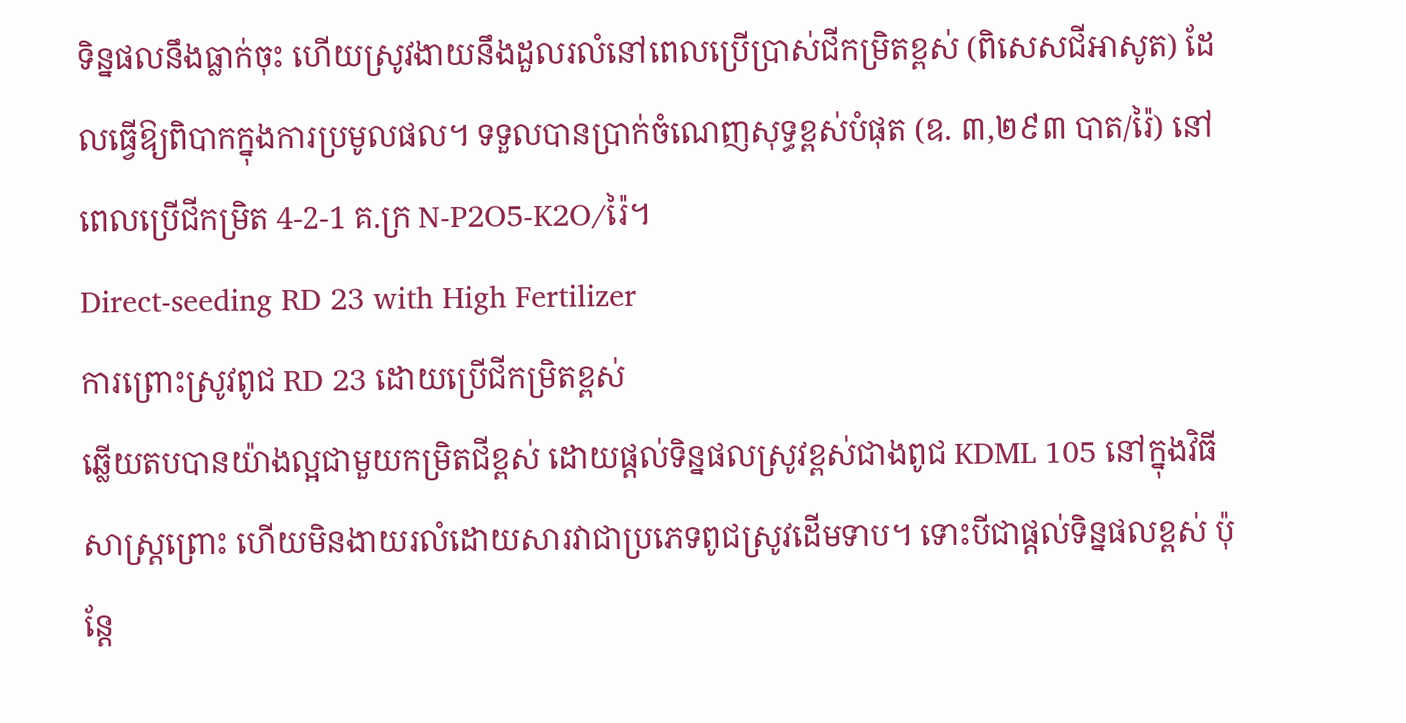ទិន្នផលនឹងធ្លាក់ចុះ ហើយស្រូវងាយនឹងដួលរលំនៅពេលប្រើប្រាស់ជីកម្រិតខ្ពស់ (ពិសេសជីអាសូត) ដែលធ្វើឱ្យពិបាកក្នុងការប្រមូលផល។ ទទួលបានប្រាក់ចំណេញសុទ្ធខ្ពស់បំផុត (ឧ. ៣,២៩៣ បាត/រ៉ៃ) នៅពេលប្រើជីកម្រិត 4-2-1 គ.ក្រ N-P2O5-K2O/រ៉ៃ។
Direct-seeding RD 23 with High Fertilizer
ការព្រោះស្រូវពូជ RD 23 ដោយប្រើជីកម្រិតខ្ពស់
ឆ្លើយតបបានយ៉ាងល្អជាមួយកម្រិតជីខ្ពស់ ដោយផ្តល់ទិន្នផលស្រូវខ្ពស់ជាងពូជ KDML 105 នៅក្នុងវិធីសាស្ត្រព្រោះ ហើយមិនងាយរលំដោយសារវាជាប្រភេទពូជស្រូវដើមទាប។ ទោះបីជាផ្តល់ទិន្នផលខ្ពស់ ប៉ុន្តែ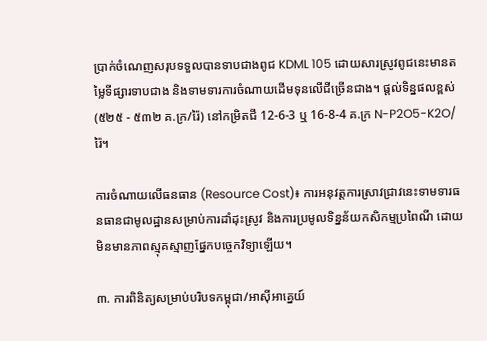ប្រាក់ចំណេញសរុបទទួលបានទាបជាងពូជ KDML 105 ដោយសារស្រូវពូជនេះមានតម្លៃទីផ្សារទាបជាង និងទាមទារការចំណាយដើមទុនលើជីច្រើនជាង។ ផ្តល់ទិន្នផលខ្ពស់ (៥២៥ - ៥៣២ គ.ក្រ/រ៉ៃ) នៅកម្រិតជី 12-6-3 ឬ 16-8-4 គ.ក្រ N-P2O5-K2O/រ៉ៃ។

ការចំណាយលើធនធាន (Resource Cost)៖ ការអនុវត្តការស្រាវជ្រាវនេះទាមទារធនធានជាមូលដ្ឋានសម្រាប់ការដាំដុះស្រូវ និងការប្រមូលទិន្នន័យកសិកម្មប្រពៃណី ដោយមិនមានភាពស្មុគស្មាញផ្នែកបច្ចេកវិទ្យាឡើយ។

៣. ការពិនិត្យសម្រាប់បរិបទកម្ពុជា/អាស៊ីអាគ្នេយ៍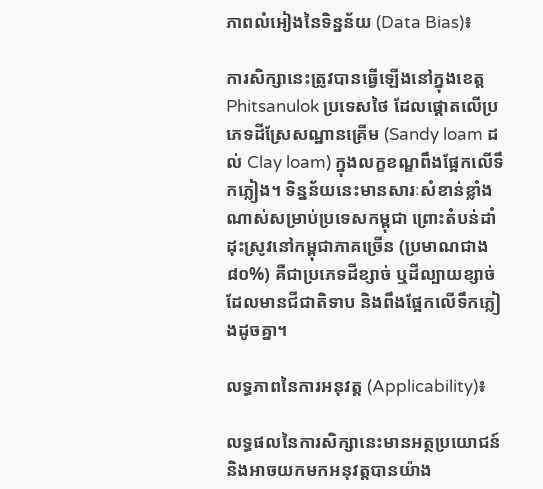ភាពលំអៀងនៃទិន្នន័យ (Data Bias)៖

ការសិក្សានេះត្រូវបានធ្វើឡើងនៅក្នុងខេត្ត Phitsanulok ប្រទេសថៃ ដែលផ្តោតលើប្រភេទដីស្រែសណ្ឋានគ្រើម (Sandy loam ដល់ Clay loam) ក្នុងលក្ខខណ្ឌពឹងផ្អែកលើទឹកភ្លៀង។ ទិន្នន័យនេះមានសារៈសំខាន់ខ្លាំងណាស់សម្រាប់ប្រទេសកម្ពុជា ព្រោះតំបន់ដាំដុះស្រូវនៅកម្ពុជាភាគច្រើន (ប្រមាណជាង ៨០%) គឺជាប្រភេទដីខ្សាច់ ឬដីល្បាយខ្សាច់ដែលមានជីជាតិទាប និងពឹងផ្អែកលើទឹកភ្លៀងដូចគ្នា។

លទ្ធភាពនៃការអនុវត្ត (Applicability)៖

លទ្ធផលនៃការសិក្សានេះមានអត្ថប្រយោជន៍ និងអាចយកមកអនុវត្តបានយ៉ាង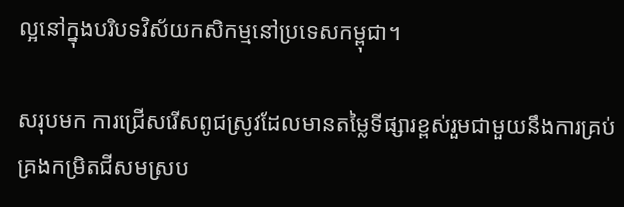ល្អនៅក្នុងបរិបទវិស័យកសិកម្មនៅប្រទេសកម្ពុជា។

សរុបមក ការជ្រើសរើសពូជស្រូវដែលមានតម្លៃទីផ្សារខ្ពស់រួមជាមួយនឹងការគ្រប់គ្រងកម្រិតជីសមស្រប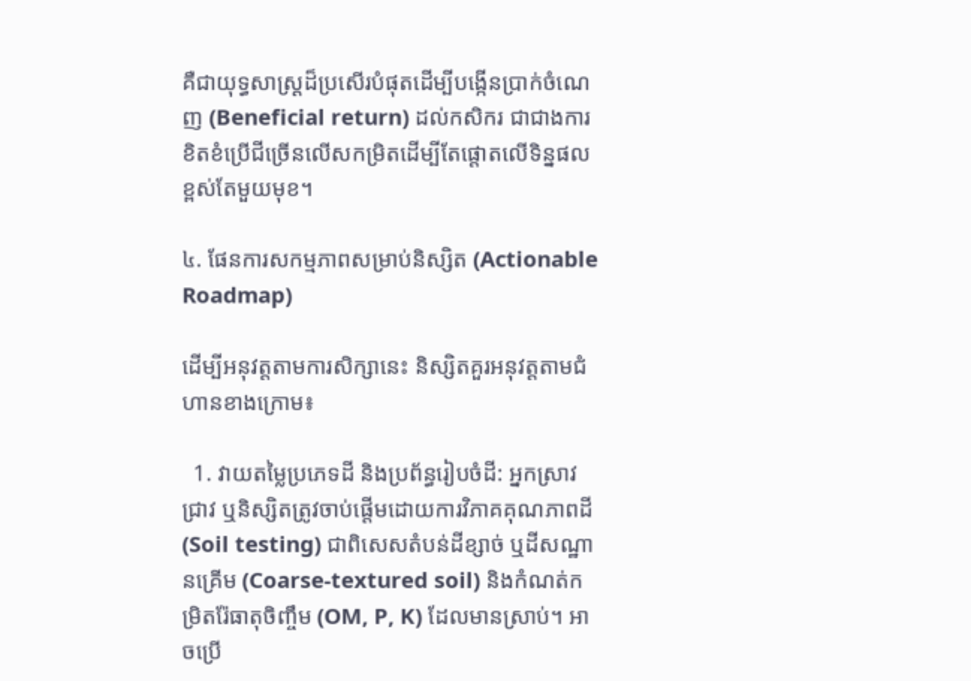គឺជាយុទ្ធសាស្ត្រដ៏ប្រសើរបំផុតដើម្បីបង្កើនប្រាក់ចំណេញ (Beneficial return) ដល់កសិករ ជាជាងការខិតខំប្រើជីច្រើនលើសកម្រិតដើម្បីតែផ្តោតលើទិន្នផលខ្ពស់តែមួយមុខ។

៤. ផែនការសកម្មភាពសម្រាប់និស្សិត (Actionable Roadmap)

ដើម្បីអនុវត្តតាមការសិក្សានេះ និស្សិតគួរអនុវត្តតាមជំហានខាងក្រោម៖

  1. វាយតម្លៃប្រភេទដី និងប្រព័ន្ធរៀបចំដី: អ្នកស្រាវជ្រាវ ឬនិស្សិតត្រូវចាប់ផ្តើមដោយការវិភាគគុណភាពដី (Soil testing) ជាពិសេសតំបន់ដីខ្សាច់ ឬដីសណ្ឋានគ្រើម (Coarse-textured soil) និងកំណត់កម្រិតរ៉ែធាតុចិញ្ចឹម (OM, P, K) ដែលមានស្រាប់។ អាចប្រើ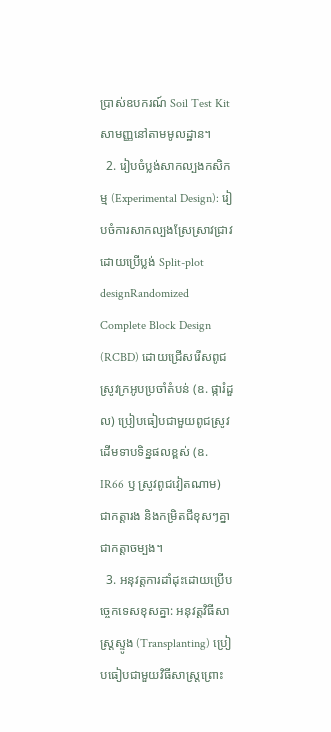ប្រាស់ឧបករណ៍ Soil Test Kit សាមញ្ញនៅតាមមូលដ្ឋាន។
  2. រៀបចំប្លង់សាកល្បងកសិកម្ម (Experimental Design): រៀបចំការសាកល្បងស្រែស្រាវជ្រាវដោយប្រើប្លង់ Split-plot designRandomized Complete Block Design (RCBD) ដោយជ្រើសរើសពូជស្រូវក្រអូបប្រចាំតំបន់ (ឧ. ផ្ការំដួល) ប្រៀបធៀបជាមួយពូជស្រូវដើមទាបទិន្នផលខ្ពស់ (ឧ. IR66 ឫ ស្រូវពូជវៀតណាម) ជាកត្តារង និងកម្រិតជីខុសៗគ្នាជាកត្តាចម្បង។
  3. អនុវត្តការដាំដុះដោយប្រើបច្ចេកទេសខុសគ្នា: អនុវត្តវិធីសាស្ត្រស្ទូង (Transplanting) ប្រៀបធៀបជាមួយវិធីសាស្ត្រព្រោះ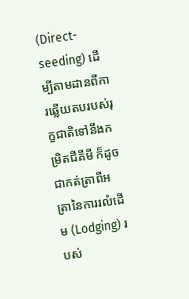(Direct-seeding) ដើម្បីតាមដានពីការឆ្លើយតបរបស់រុក្ខជាតិទៅនឹងកម្រិតជីគីមី ក៏ដូចជាកត់ត្រាពីអត្រានៃការរលំដើម (Lodging) របស់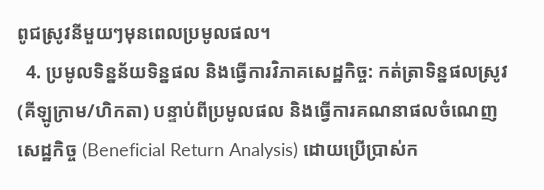ពូជស្រូវនីមួយៗមុនពេលប្រមូលផល។
  4. ប្រមូលទិន្នន័យទិន្នផល និងធ្វើការវិភាគសេដ្ឋកិច្ច: កត់ត្រាទិន្នផលស្រូវ (គីឡូក្រាម/ហិកតា) បន្ទាប់ពីប្រមូលផល និងធ្វើការគណនាផលចំណេញសេដ្ឋកិច្ច (Beneficial Return Analysis) ដោយប្រើប្រាស់ក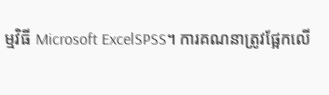ម្មវិធី Microsoft ExcelSPSS។ ការគណនាត្រូវផ្អែកលើ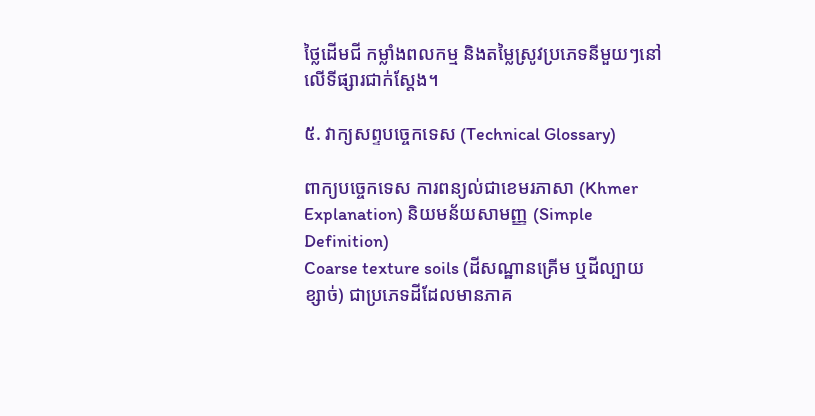ថ្លៃដើមជី កម្លាំងពលកម្ម និងតម្លៃស្រូវប្រភេទនីមួយៗនៅលើទីផ្សារជាក់ស្តែង។

៥. វាក្យសព្ទបច្ចេកទេស (Technical Glossary)

ពាក្យបច្ចេកទេស ការពន្យល់ជាខេមរភាសា (Khmer Explanation) និយមន័យសាមញ្ញ (Simple Definition)
Coarse texture soils (ដីសណ្ឋានគ្រើម ឬដីល្បាយខ្សាច់) ជាប្រភេទដីដែលមានភាគ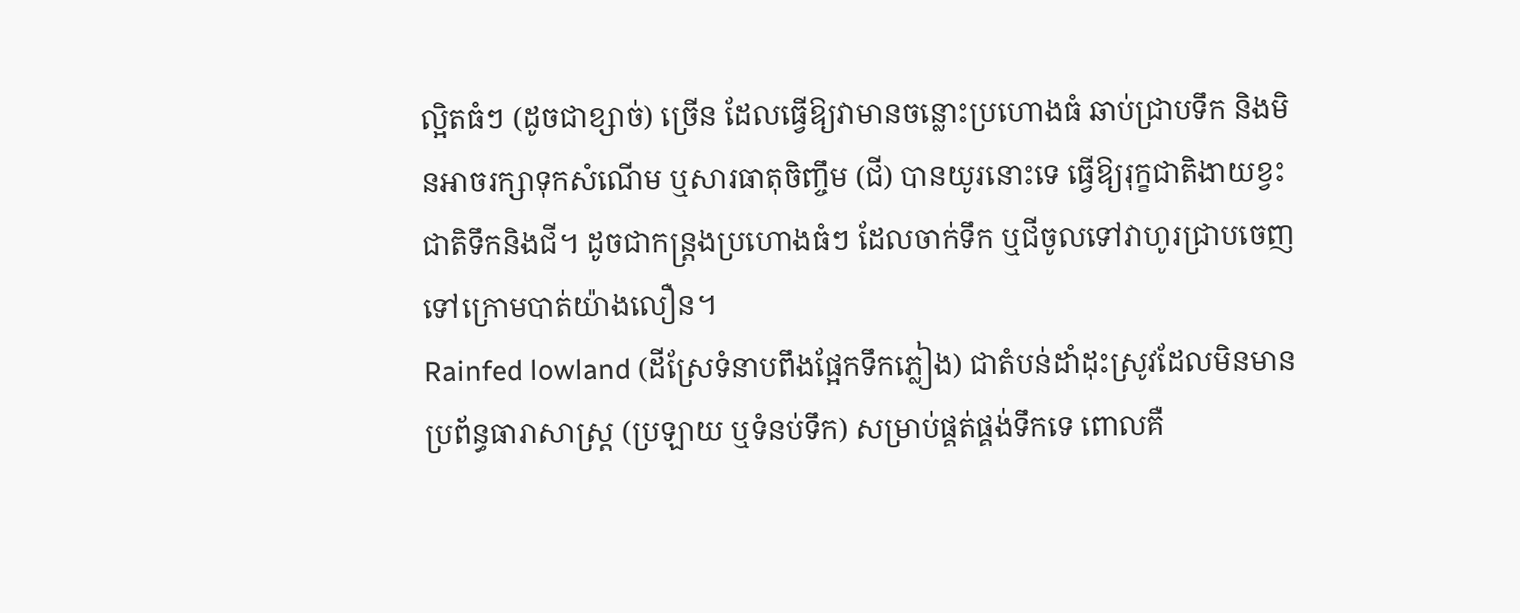ល្អិតធំៗ (ដូចជាខ្សាច់) ច្រើន ដែលធ្វើឱ្យវាមានចន្លោះប្រហោងធំ ឆាប់ជ្រាបទឹក និងមិនអាចរក្សាទុកសំណើម ឬសារធាតុចិញ្ចឹម (ជី) បានយូរនោះទេ ធ្វើឱ្យរុក្ខជាតិងាយខ្វះជាតិទឹកនិងជី។ ដូចជាកន្ត្រងប្រហោងធំៗ ដែលចាក់ទឹក ឬជីចូលទៅវាហូរជ្រាបចេញទៅក្រោមបាត់យ៉ាងលឿន។
Rainfed lowland (ដីស្រែទំនាបពឹងផ្អែកទឹកភ្លៀង) ជាតំបន់ដាំដុះស្រូវដែលមិនមានប្រព័ន្ធធារាសាស្ត្រ (ប្រឡាយ ឬទំនប់ទឹក) សម្រាប់ផ្គត់ផ្គង់ទឹកទេ ពោលគឺ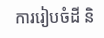ការរៀបចំដី និ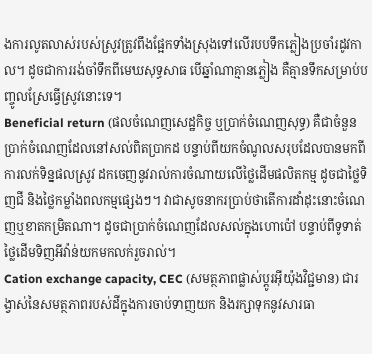ងការលូតលាស់របស់ស្រូវត្រូវពឹងផ្អែកទាំងស្រុងទៅលើរបបទឹកភ្លៀងប្រចាំរដូវកាល។ ដូចជាការរង់ចាំទឹកពីមេឃសុទ្ធសាធ បើឆ្នាំណាគ្មានភ្លៀង គឺគ្មានទឹកសម្រាប់បញ្ចូលស្រែធ្វើស្រូវនោះទេ។
Beneficial return (ផលចំណេញសេដ្ឋកិច្ច ឬប្រាក់ចំណេញសុទ្ធ) គឺជាចំនួនប្រាក់ចំណេញដែលនៅសល់ពិតប្រាកដ បន្ទាប់ពីយកចំណូលសរុបដែលបានមកពីការលក់ទិន្នផលស្រូវ ដកចេញនូវរាល់ការចំណាយលើថ្លៃដើមផលិតកម្ម ដូចជាថ្លៃទិញជី និងថ្លៃកម្លាំងពលកម្មផ្សេងៗ។ វាជាសូចនាករប្រាប់ថាតើការដាំដុះនោះចំណេញឬខាតកម្រិតណា។ ដូចជាប្រាក់ចំណេញដែលសល់ក្នុងហោប៉ៅ បន្ទាប់ពីទូទាត់ថ្លៃដើមទិញអីវ៉ាន់យកមកលក់រួចរាល់។
Cation exchange capacity, CEC (សមត្ថភាពផ្លាស់ប្តូរអ៊ីយ៉ុងវិជ្ជមាន) ជារង្វាស់នៃសមត្ថភាពរបស់ដីក្នុងការចាប់ទាញយក និងរក្សាទុកនូវសារធា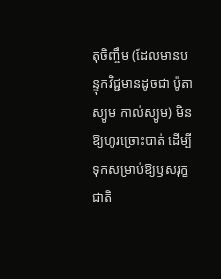តុចិញ្ចឹម (ដែលមានបន្ទុកវិជ្ជមានដូចជា ប៉ូតាស្យូម កាល់ស្យូម) មិនឱ្យហូរច្រោះបាត់ ដើម្បីទុកសម្រាប់ឱ្យឫសរុក្ខជាតិ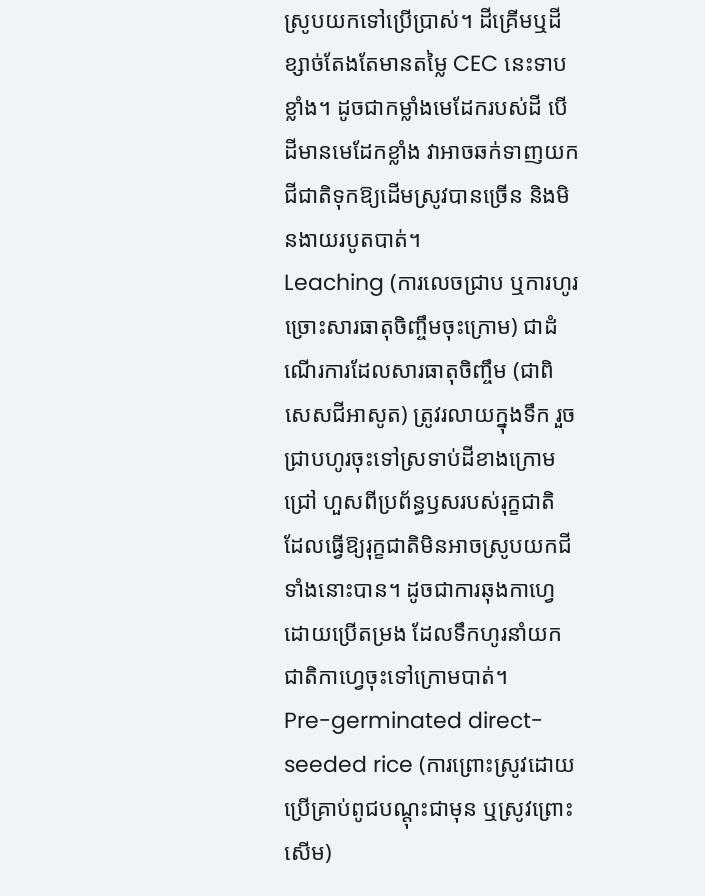ស្រូបយកទៅប្រើប្រាស់។ ដីគ្រើមឬដីខ្សាច់តែងតែមានតម្លៃ CEC នេះទាបខ្លាំង។ ដូចជាកម្លាំងមេដែករបស់ដី បើដីមានមេដែកខ្លាំង វាអាចឆក់ទាញយកជីជាតិទុកឱ្យដើមស្រូវបានច្រើន និងមិនងាយរបូតបាត់។
Leaching (ការលេចជ្រាប ឬការហូរច្រោះសារធាតុចិញ្ចឹមចុះក្រោម) ជាដំណើរការដែលសារធាតុចិញ្ចឹម (ជាពិសេសជីអាសូត) ត្រូវរលាយក្នុងទឹក រួចជ្រាបហូរចុះទៅស្រទាប់ដីខាងក្រោមជ្រៅ ហួសពីប្រព័ន្ធឫសរបស់រុក្ខជាតិ ដែលធ្វើឱ្យរុក្ខជាតិមិនអាចស្រូបយកជីទាំងនោះបាន។ ដូចជាការឆុងកាហ្វេដោយប្រើតម្រង ដែលទឹកហូរនាំយកជាតិកាហ្វេចុះទៅក្រោមបាត់។
Pre-germinated direct-seeded rice (ការព្រោះស្រូវដោយប្រើគ្រាប់ពូជបណ្តុះជាមុន ឬស្រូវព្រោះសើម)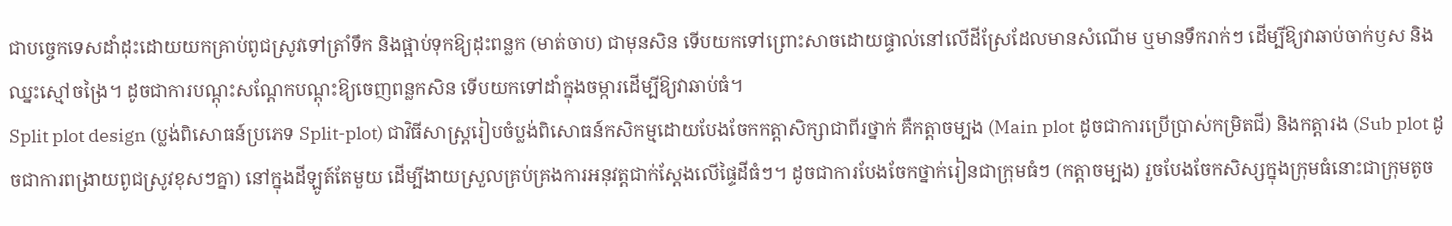ជាបច្ចេកទេសដាំដុះដោយយកគ្រាប់ពូជស្រូវទៅត្រាំទឹក និងផ្អាប់ទុកឱ្យដុះពន្លក (មាត់ចាប) ជាមុនសិន ទើបយកទៅព្រោះសាចដោយផ្ទាល់នៅលើដីស្រែដែលមានសំណើម ឬមានទឹករាក់ៗ ដើម្បីឱ្យវាឆាប់ចាក់ឫស និងឈ្នះស្មៅចង្រៃ។ ដូចជាការបណ្តុះសណ្តែកបណ្តុះឱ្យចេញពន្លកសិន ទើបយកទៅដាំក្នុងចម្ការដើម្បីឱ្យវាឆាប់ធំ។
Split plot design (ប្លង់ពិសោធន៍ប្រភេទ Split-plot) ជាវិធីសាស្ត្ររៀបចំប្លង់ពិសោធន៍កសិកម្មដោយបែងចែកកត្តាសិក្សាជាពីរថ្នាក់ គឺកត្តាចម្បង (Main plot ដូចជាការប្រើប្រាស់កម្រិតជី) និងកត្តារង (Sub plot ដូចជាការពង្រាយពូជស្រូវខុសៗគ្នា) នៅក្នុងដីឡូត៍តែមួយ ដើម្បីងាយស្រួលគ្រប់គ្រងការអនុវត្តជាក់ស្តែងលើផ្ទៃដីធំៗ។ ដូចជាការបែងចែកថ្នាក់រៀនជាក្រុមធំៗ (កត្តាចម្បង) រួចបែងចែកសិស្សក្នុងក្រុមធំនោះជាក្រុមតូច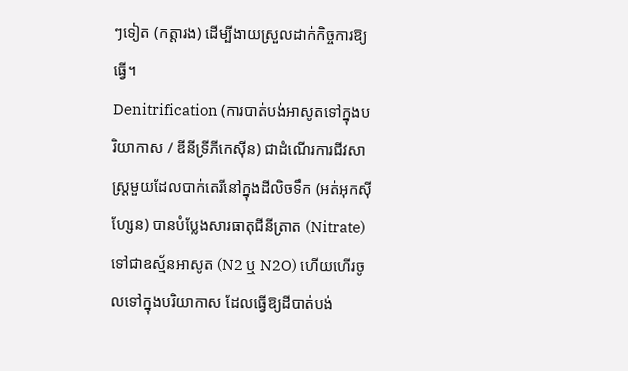ៗទៀត (កត្តារង) ដើម្បីងាយស្រួលដាក់កិច្ចការឱ្យធ្វើ។
Denitrification (ការបាត់បង់អាសូតទៅក្នុងបរិយាកាស / ឌីនីទ្រីភីកេស៊ីន) ជាដំណើរការជីវសាស្ត្រមួយដែលបាក់តេរីនៅក្នុងដីលិចទឹក (អត់អុកស៊ីហ្សែន) បានបំប្លែងសារធាតុជីនីត្រាត (Nitrate) ទៅជាឧស្ម័នអាសូត (N2 ឬ N2O) ហើយហើរចូលទៅក្នុងបរិយាកាស ដែលធ្វើឱ្យដីបាត់បង់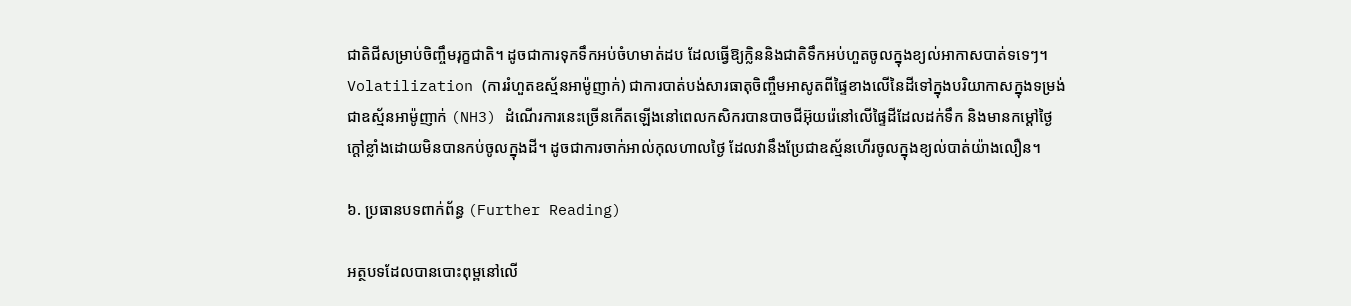ជាតិជីសម្រាប់ចិញ្ចឹមរុក្ខជាតិ។ ដូចជាការទុកទឹកអប់ចំហមាត់ដប ដែលធ្វើឱ្យក្លិននិងជាតិទឹកអប់ហួតចូលក្នុងខ្យល់អាកាសបាត់ទទេៗ។
Volatilization (ការរំហួតឧស្ម័នអាម៉ូញាក់) ជាការបាត់បង់សារធាតុចិញ្ចឹមអាសូតពីផ្ទៃខាងលើនៃដីទៅក្នុងបរិយាកាសក្នុងទម្រង់ជាឧស្ម័នអាម៉ូញាក់ (NH3) ដំណើរការនេះច្រើនកើតឡើងនៅពេលកសិករបានបាចជីអ៊ុយរ៉េនៅលើផ្ទៃដីដែលដក់ទឹក និងមានកម្តៅថ្ងៃក្តៅខ្លាំងដោយមិនបានកប់ចូលក្នុងដី។ ដូចជាការចាក់អាល់កុលហាលថ្ងៃ ដែលវានឹងប្រែជាឧស្ម័នហើរចូលក្នុងខ្យល់បាត់យ៉ាងលឿន។

៦. ប្រធានបទពាក់ព័ន្ធ (Further Reading)

អត្ថបទដែលបានបោះពុម្ពនៅលើ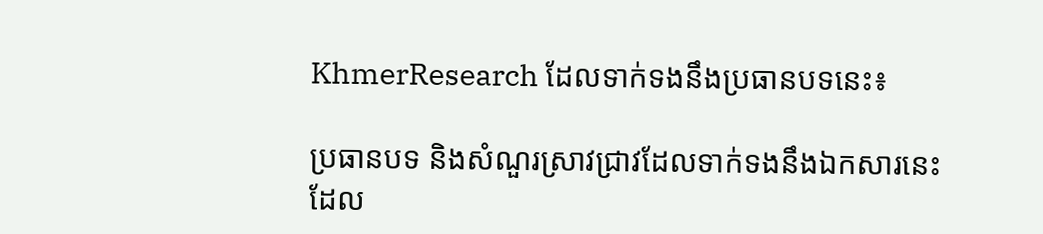KhmerResearch ដែលទាក់ទងនឹងប្រធានបទនេះ៖

ប្រធានបទ និងសំណួរស្រាវជ្រាវដែលទាក់ទងនឹងឯកសារនេះ ដែល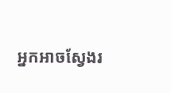អ្នកអាចស្វែងរ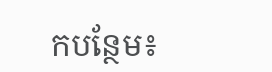កបន្ថែម៖